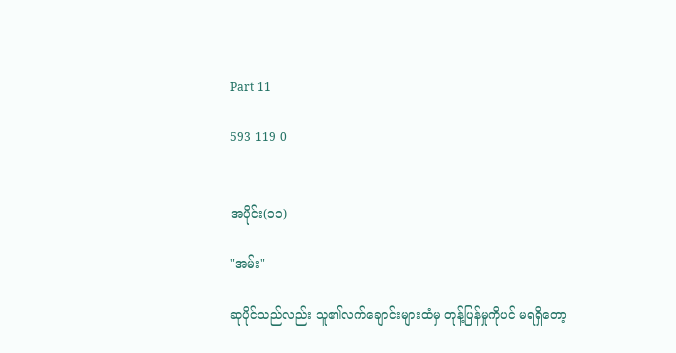Part 11

593 119 0


အပိုင်း(၁၁)

"အမ်း"

ဆုပိုင်သည်လည်း သူ၏လက်ချောင်းများထံမှ တုန့်ပြန်မှုကိုပင် မရရှိတော့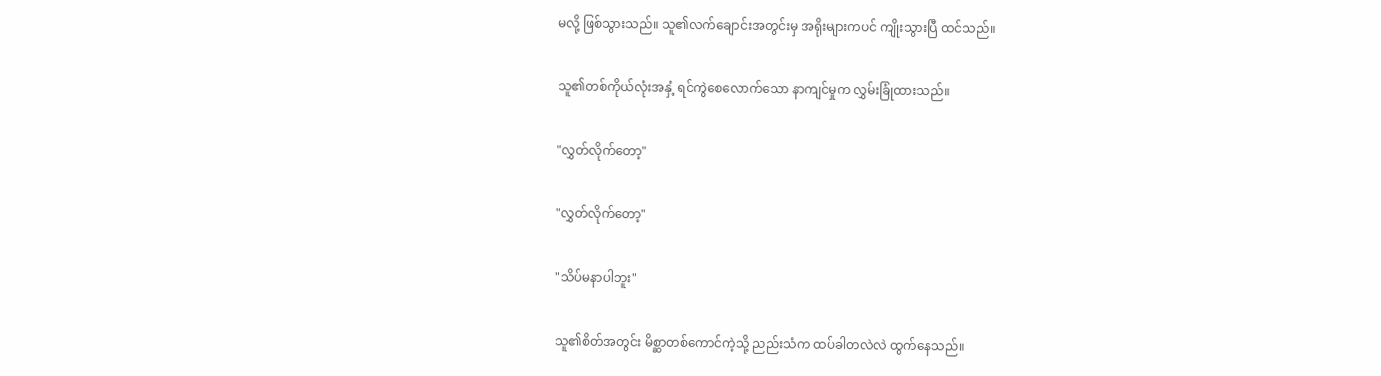မလို့ ဖြစ်သွားသည်။ သူ၏လက်ချောင်းအတွင်းမှ အရိုးများကပင် ကျိုးသွားပြီ ထင်သည်။

သူ၏တစ်ကိုယ်လုံးအနှံ့ ရင်ကွဲစေလောက်သော နာကျင်မှုက လွှမ်းခြုံထားသည်။

"လွှတ်လိုက်တော့"

"လွှတ်လိုက်တော့"

"သိပ်မနာပါဘူး"

သူ၏စိတ်အတွင်း မိစ္ဆာတစ်ကောင်ကဲ့သို့ ညည်းသံက ထပ်ခါတလဲလဲ ထွက်နေသည်။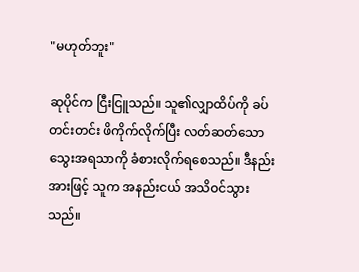"မဟုတ်ဘူး"

ဆုပိုင်က ငြီးငြူသည်။ သူ၏လျှာထိပ်ကို ခပ်တင်းတင်း ဖိကိုက်လိုက်ပြီး လတ်ဆတ်သော သွေးအရသာကို ခံစားလိုက်ရစေသည်။ ဒီနည်းအားဖြင့် သူက အနည်းငယ် အသိဝင်သွားသည်။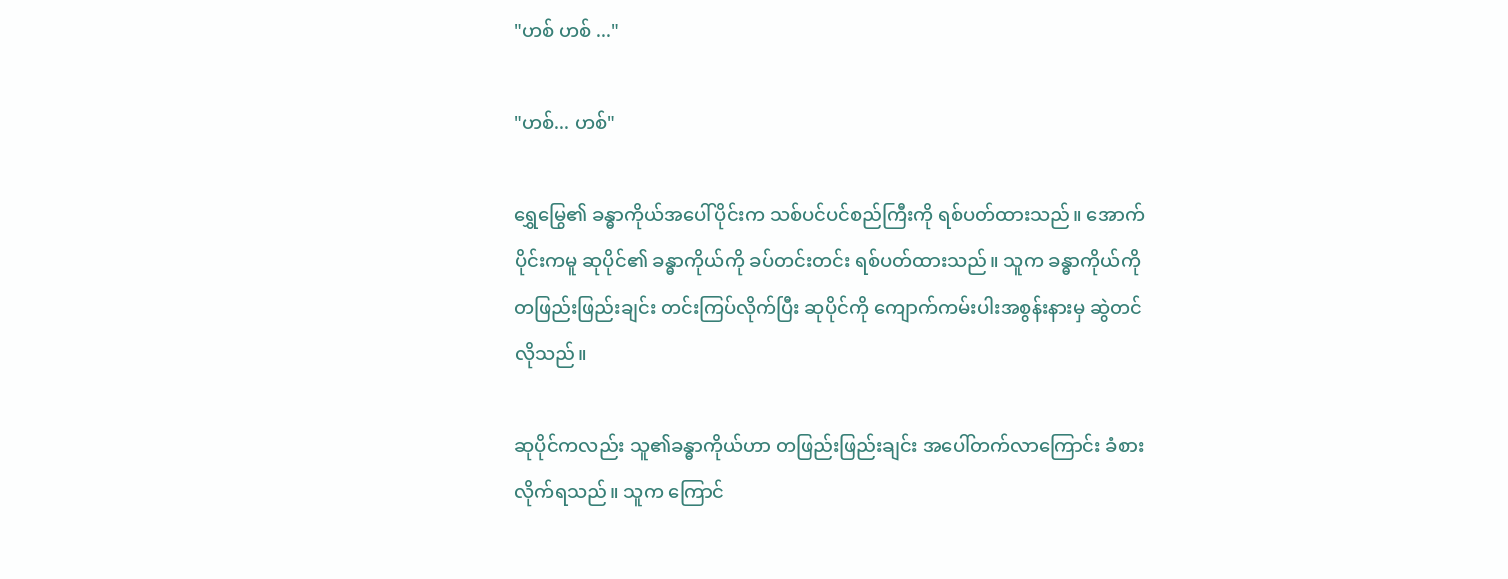"ဟစ် ဟစ် ..."

"ဟစ်... ဟစ်"

ရွှေမြွေ၏ ခန္ဓာကိုယ်အပေါ်ပိုင်းက သစ်ပင်ပင်စည်ကြီးကို ရစ်ပတ်ထားသည်။ အောက်ပိုင်းကမူ ဆုပိုင်၏ ခန္ဓာကိုယ်ကို ခပ်တင်းတင်း ရစ်ပတ်ထားသည်။ သူက ခန္ဓာကိုယ်ကို တဖြည်းဖြည်းချင်း တင်းကြပ်လိုက်ပြီး ဆုပိုင်ကို ကျောက်ကမ်းပါးအစွန်းနားမှ ဆွဲတင်လိုသည်။

ဆုပိုင်ကလည်း သူ၏ခန္ဓာကိုယ်ဟာ တဖြည်းဖြည်းချင်း အပေါ်တက်လာကြောင်း ခံစားလိုက်ရသည်။ သူက ကြောင်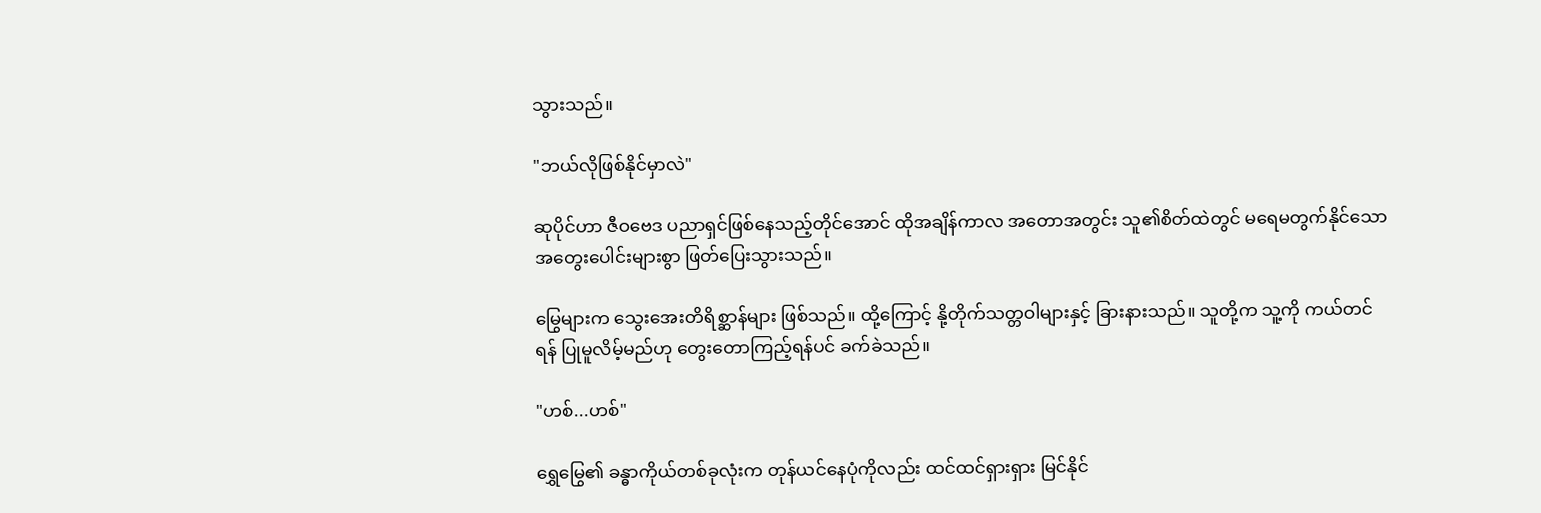သွားသည်။

"ဘယ်လိုဖြစ်နိုင်မှာလဲ"

ဆုပိုင်ဟာ ဇီဝဗေဒ ပညာရှင်ဖြစ်နေသည့်တိုင်အောင် ထိုအချိန်ကာလ အတောအတွင်း သူ၏စိတ်ထဲတွင် မရေမတွက်နိုင်သော အတွေးပေါင်းများစွာ ဖြတ်ပြေးသွားသည်။

မြွေများက သွေးအေးတိရိစ္ဆာန်များ ဖြစ်သည်။ ထို့ကြောင့် နို့တိုက်သတ္တဝါများနှင့် ခြားနားသည်။ သူတို့က သူ့ကို ကယ်တင်ရန် ပြုမူလိမ့်မည်ဟု တွေးတောကြည့်ရန်ပင် ခက်ခဲသည်။

"ဟစ်...ဟစ်"

ရွှေမြွေ၏ ခန္ဓာကိုယ်တစ်ခုလုံးက တုန်ယင်နေပုံကိုလည်း ထင်ထင်ရှားရှား မြင်နိုင်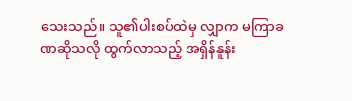သေးသည်။ သူ၏ပါးစပ်ထဲမှ လျှာက မကြာခဏဆိုသလို ထွက်လာသည့် အရှိန်နူန်း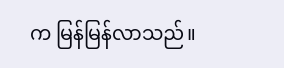က မြန်မြန်လာသည်။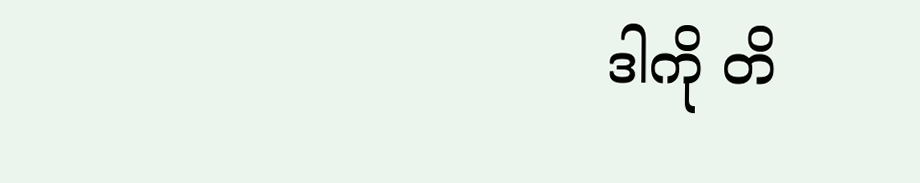ဒါကို တိ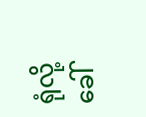ရုံလို့ ခေါ်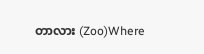တာလား (Zoo)Where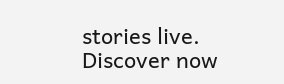stories live. Discover now